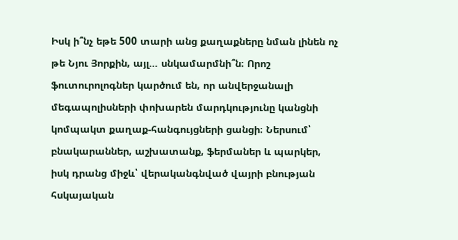Իսկ ի՞նչ եթե 500 տարի անց քաղաքները նման լինեն ոչ թե Նյու Յորքին, այլ… սնկամարմնի՞ն։ Որոշ ֆուտուրոլոգներ կարծում են, որ անվերջանալի մեգապոլիսների փոխարեն մարդկությունը կանցնի կոմպակտ քաղաք-հանգույցների ցանցի։ Ներսում՝ բնակարաններ, աշխատանք, ֆերմաներ և պարկեր, իսկ դրանց միջև՝ վերականգնված վայրի բնության հսկայական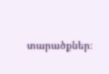տարածքներ։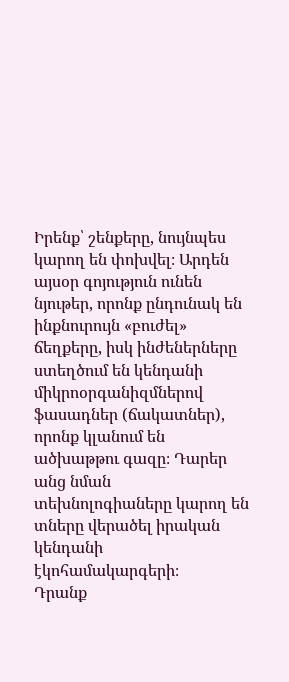Իրենք՝ շենքերը, նույնպես կարող են փոխվել։ Արդեն այսօր գոյություն ունեն նյութեր, որոնք ընդունակ են ինքնուրույն «բուժել» ճեղքերը, իսկ ինժեներները ստեղծում են կենդանի միկրոօրգանիզմներով ֆասադներ (ճակատներ), որոնք կլանում են ածխաթթու գազը։ Դարեր անց նման տեխնոլոգիաները կարող են տները վերածել իրական կենդանի էկոհամակարգերի։
Դրանք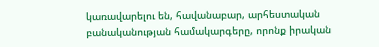կառավարելու են, հավանաբար, արհեստական բանականության համակարգերը, որոնք իրական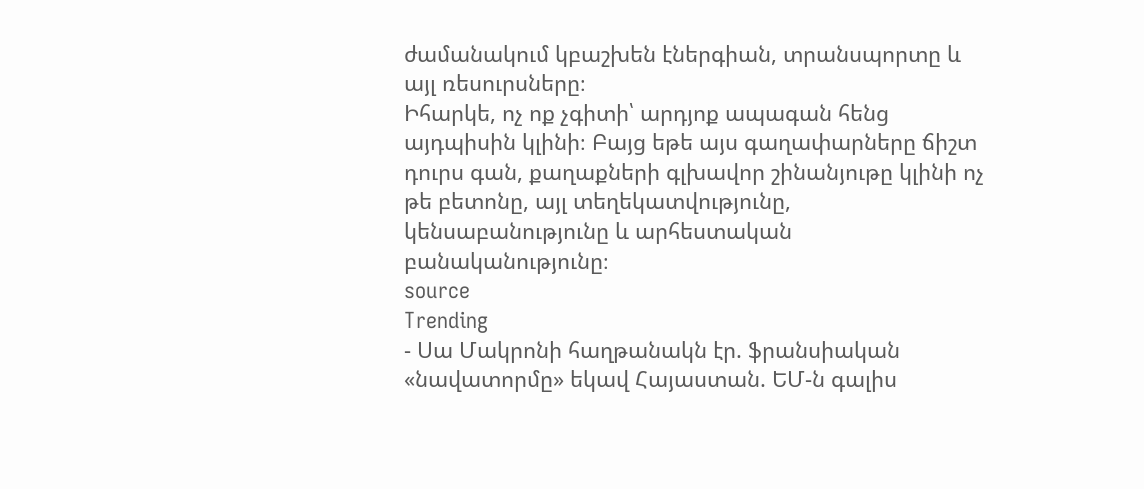ժամանակում կբաշխեն էներգիան, տրանսպորտը և այլ ռեսուրսները։
Իհարկե, ոչ ոք չգիտի՝ արդյոք ապագան հենց այդպիսին կլինի։ Բայց եթե այս գաղափարները ճիշտ դուրս գան, քաղաքների գլխավոր շինանյութը կլինի ոչ թե բետոնը, այլ տեղեկատվությունը, կենսաբանությունը և արհեստական բանականությունը։
source
Trending
- Սա Մակրոնի հաղթանակն էր. ֆրանսիական «նավատորմը» եկավ Հայաստան. ԵՄ-ն գալիս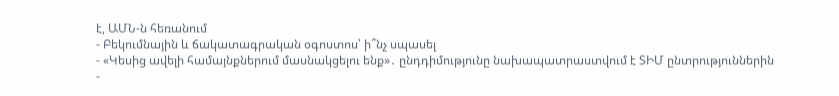է, ԱՄՆ-ն հեռանում
- Բեկումնային և ճակատագրական օգոստոս՝ ի՞նչ սպասել
- «Կեսից ավելի համայնքներում մասնակցելու ենք»․ ընդդիմությունը նախապատրաստվում է ՏԻՄ ընտրություններին
-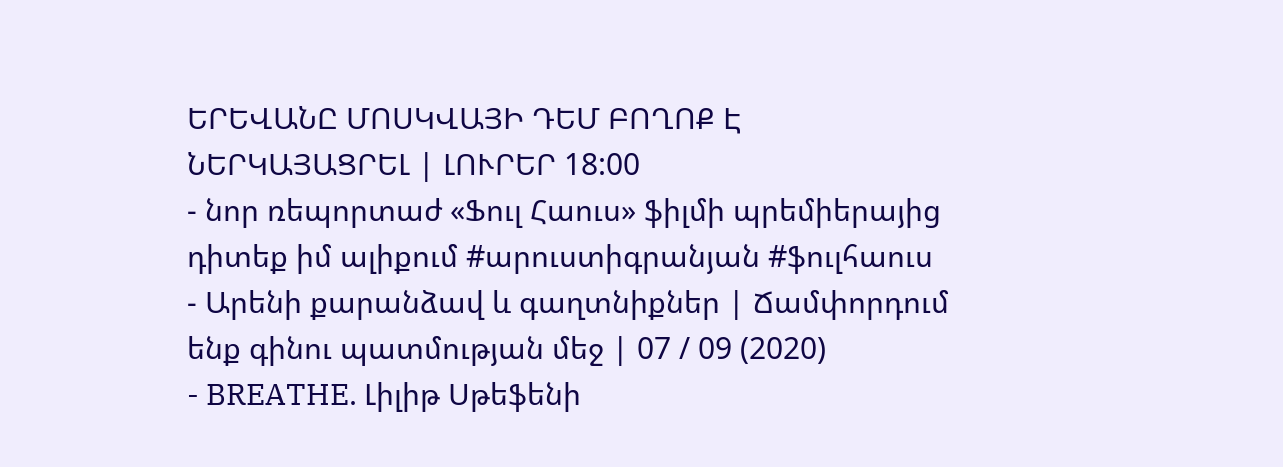ԵՐԵՎԱՆԸ ՄՈՍԿՎԱՅԻ ԴԵՄ ԲՈՂՈՔ Է ՆԵՐԿԱՅԱՑՐԵԼ | ԼՈՒՐԵՐ 18:00
- նոր ռեպորտաժ «Ֆուլ Հաուս» ֆիլմի պրեմիերայից դիտեք իմ ալիքում #արուստիգրանյան #ֆուլհաուս
- Արենի քարանձավ և գաղտնիքներ | Ճամփորդում ենք գինու պատմության մեջ | 07 / 09 (2020)
- BREATHE. Լիլիթ Սթեֆենի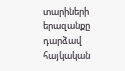տարիների երազանքը դարձավ հայկական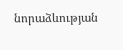նորաձևության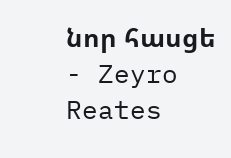նոր հասցե
- Zeyro Reates